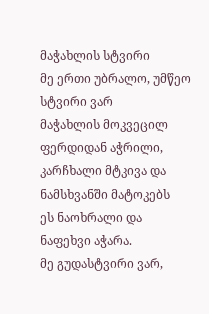მაჭახლის სტვირი
მე ერთი უბრალო, უმწეო სტვირი ვარ
მაჭახლის მოკვეცილ ფერდიდან აჭრილი,
კარჩხალი მტკივა და ნამსხვანში მატოკებს
ეს ნაოხრალი და ნაფეხვი აჭარა.
მე გუდასტვირი ვარ,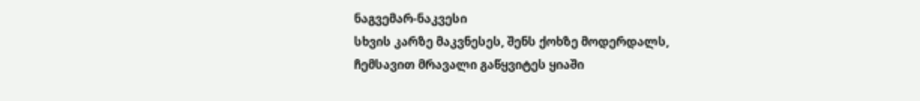ნაგვემარ-ნაკვესი
სხვის კარზე მაკვნესეს, შენს ქოხზე მოდერდალს,
ჩემსავით მრავალი გაწყვიტეს ყიაში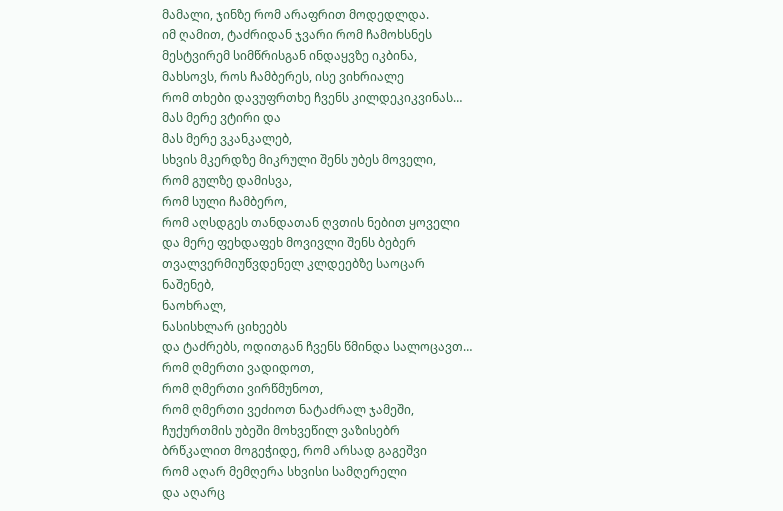მამალი, ჯინზე რომ არაფრით მოდედლდა.
იმ ღამით, ტაძრიდან ჯვარი რომ ჩამოხსნეს
მესტვირემ სიმწრისგან ინდაყვზე იკბინა,
მახსოვს, როს ჩამბერეს, ისე ვიხრიალე
რომ თხები დავუფრთხე ჩვენს კილდეკიკვინას…
მას მერე ვტირი და
მას მერე ვკანკალებ,
სხვის მკერდზე მიკრული შენს უბეს მოველი,
რომ გულზე დამისვა,
რომ სული ჩამბერო,
რომ აღსდგეს თანდათან ღვთის ნებით ყოველი
და მერე ფეხდაფეხ მოვივლი შენს ბებერ
თვალვერმიუწვდენელ კლდეებზე საოცარ
ნაშენებ,
ნაოხრალ,
ნასისხლარ ციხეებს
და ტაძრებს, ოდითგან ჩვენს წმინდა სალოცავთ…
რომ ღმერთი ვადიდოთ,
რომ ღმერთი ვირწმუნოთ,
რომ ღმერთი ვეძიოთ ნატაძრალ ჯამეში,
ჩუქურთმის უბეში მოხვეწილ ვაზისებრ
ბრწკალით მოგეჭიდე, რომ არსად გაგეშვი
რომ აღარ მემღერა სხვისი სამღერელი
და აღარც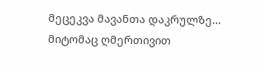მეცეკვა მავანთა დაკრულზე…
მიტომაც ღმერთივით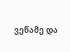ვეწამე და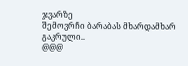ჯვარზე
შემოვრჩი ბარაბას მხარდამხარ გაკრული..
@@@